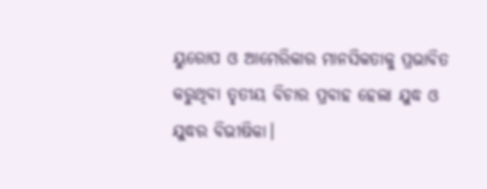ୟୁରୋପ ଓ ଆମେରିକାର ମାନସିକତାକୁ ପ୍ରଭାବିତ କରୁଥିବା ତୃତୀୟ ବିଚାର ପ୍ରବାହ ହେଲା ଯୁଦ୍ଧ ଓ ଯୁଦ୍ଧର ବିଭୀଷିକା।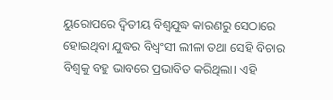ୟୁରୋପରେ ଦ୍ଵିତୀୟ ବିଶ୍ୱଯୁଦ୍ଧ କାରଣରୁ ସେଠାରେ ହୋଇଥିବା ଯୁଦ୍ଧର ବିଧ୍ଵଂସୀ ଲୀଳା ତଥା ସେହି ବିଚାର ବିଶ୍ୱକୁ ବହୁ ଭାବରେ ପ୍ରଭାବିତ କରିଥିଲା। ଏହି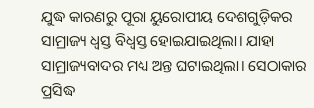ଯୁଦ୍ଧ କାରଣରୁ ପୂରା ୟୁରୋପୀୟ ଦେଶଗୁଡ଼ିକର ସାମ୍ରାଜ୍ୟ ଧ୍ୱସ୍ତ ବିଧ୍ୱସ୍ତ ହୋଇଯାଇଥିଲା। ଯାହା ସାମ୍ରାଜ୍ୟବାଦର ମଧ୍ୟ ଅନ୍ତ ଘଟାଇଥିଲା। ସେଠାକାର ପ୍ରସିଦ୍ଧ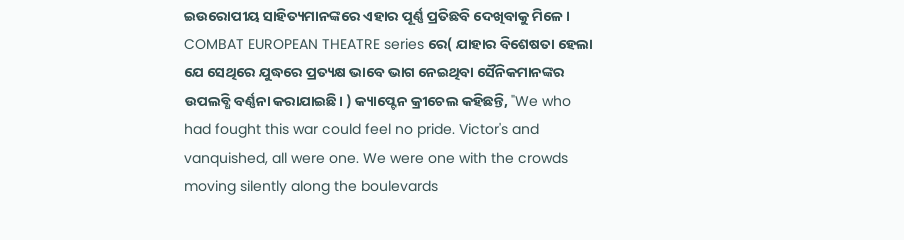ଇଉରୋପୀୟ ସାହିତ୍ୟମାନଙ୍କରେ ଏହାର ପୂର୍ଣ୍ଣ ପ୍ରତିଛବି ଦେଖିବାକୁ ମିଳେ। COMBAT EUROPEAN THEATRE series ରେ( ଯାହାର ବିଶେଷତା ହେଲା ଯେ ସେଥିରେ ଯୁଦ୍ଧରେ ପ୍ରତ୍ୟକ୍ଷ ଭାବେ ଭାଗ ନେଇଥିବା ସୈନିକମାନଙ୍କର ଉପଲବ୍ଧି ବର୍ଣ୍ଣନା କରାଯାଇଛି। ) କ୍ୟାପ୍ଟେନ କ୍ରୀଚେଲ କହିଛନ୍ତି, "We who had fought this war could feel no pride. Victor's and vanquished, all were one. We were one with the crowds moving silently along the boulevards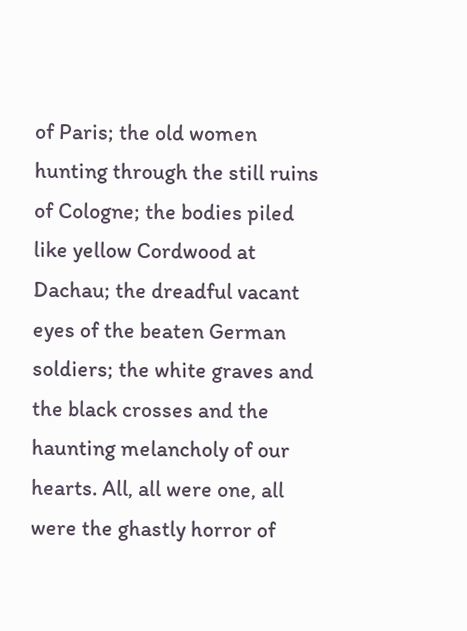of Paris; the old women hunting through the still ruins of Cologne; the bodies piled like yellow Cordwood at Dachau; the dreadful vacant eyes of the beaten German soldiers; the white graves and the black crosses and the haunting melancholy of our hearts. All, all were one, all were the ghastly horror of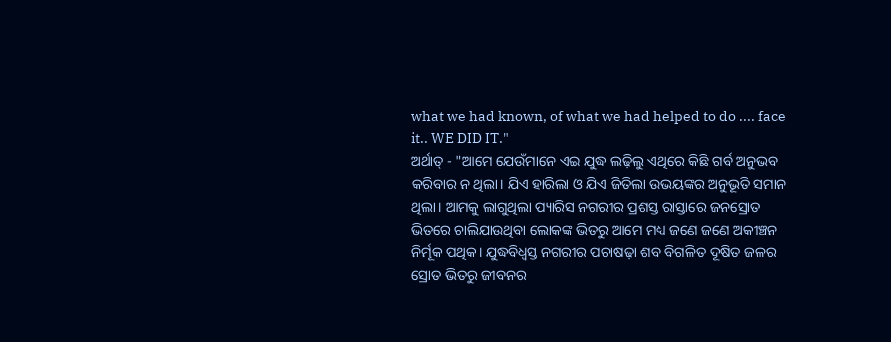what we had known, of what we had helped to do .... face it.. WE DID IT."
ଅର୍ଥାତ୍ - "ଆମେ ଯେଉଁମାନେ ଏଇ ଯୁଦ୍ଧ ଲଢ଼ିଲୁ ଏଥିରେ କିଛି ଗର୍ବ ଅନୁଭବ କରିବାର ନ ଥିଲା। ଯିଏ ହାରିଲା ଓ ଯିଏ ଜିତିଲା ଉଭୟଙ୍କର ଅନୁଭୂତି ସମାନ ଥିଲା। ଆମକୁ ଲାଗୁଥିଲା ପ୍ୟାରିସ ନଗରୀର ପ୍ରଶସ୍ତ ରାସ୍ତାରେ ଜନସ୍ରୋତ ଭିତରେ ଚାଲିଯାଉଥିବା ଲୋକଙ୍କ ଭିତରୁ ଆମେ ମଧ୍ୟ ଜଣେ ଜଣେ ଅକୀଞ୍ଚନ ନିର୍ମୂକ ପଥିକ। ଯୁଦ୍ଧବିଧ୍ୱସ୍ତ ନଗରୀର ପଚାଷଢ଼ା ଶବ ବିଗଳିତ ଦୂଷିତ ଜଳର ସ୍ରୋତ ଭିତରୁ ଜୀବନର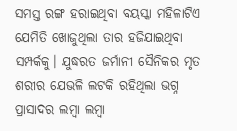ସମସ୍ତ ରଙ୍ଗ ହରାଇଥିବା ବୟସ୍କା ମହିଳାଟିଏ ଯେମିତି ଖୋଜୁଥିଲା ତାର ହଜିଯାଇଥିବା ସମ୍ପର୍କକୁ। ଯୁଦ୍ଧରତ ଜର୍ମାନୀ ସୈନିକର ମୃତ ଶରୀର ଯେଭଳି ଲଟକି ରହିଥିଲା ଭଗ୍ନ ପ୍ରାସାଦର ଲମ୍ବା ଲମ୍ବା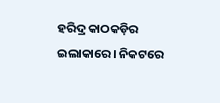ହରିଦ୍ର କାଠକଡ଼ିର ଇଲାକାରେ। ନିକଟରେ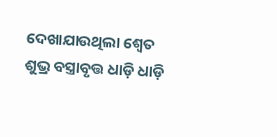ଦେଖାଯାଉଥିଲା ଶ୍ୱେତ ଶୁଭ୍ର ବସ୍ତ୍ରାବୃତ୍ତ ଧାଡ଼ି ଧାଡ଼ି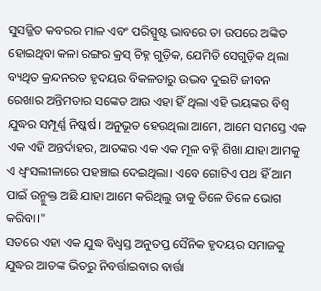ସୁସଜ୍ଜିତ କବରର ମାଳ ଏବଂ ପରିସ୍ପୁଷ୍ଟ ଭାବରେ ତା ଉପରେ ଅଙ୍କିତ ହୋଇଥିବା କଳା ରଙ୍ଗର କ୍ରସ୍ ଚିହ୍ନ ଗୁଡ଼ିକ, ଯେମିତି ସେଗୁଡ଼ିକ ଥିଲା ବ୍ୟଥିତ କ୍ରନ୍ଦନରତ ହୃଦୟର ବିକଳତାରୁ ଉଦ୍ଭବ ଦୁଇଟି ଜୀବନ ରେଖାର ଅନ୍ତିମତାର ସଙ୍କେତ ଆଉ ଏହା ହିଁ ଥିଲା ଏହି ଭୟଙ୍କର ବିଶ୍ୱ ଯୁଦ୍ଧର ସମ୍ପୂର୍ଣ୍ଣ ନିଷ୍କର୍ଷ। ଅନୁଭୂତ ହେଉଥିଲା ଆମେ, ଆମେ ସମସ୍ତେ ଏକ ଏକ ଏହି ଅନ୍ତର୍ଦାହର, ଆତଙ୍କର ଏକ ଏକ ମୂଳ ବହ୍ନି ଶିଖା ଯାହା ଆମକୁ ଏ ଧ୍ଵଂସଲୀଳାରେ ପହଞ୍ଚାଇ ଦେଇଥିଲା। ଏବେ ଗୋଟିଏ ପଥ ହିଁ ଆମ ପାଇଁ ଉନ୍ମୁକ୍ତ ଅଛି ଯାହା ଆମେ କରିଥିଲୁ ତାକୁ ତିଳେ ତିଳେ ଭୋଗ କରିବା।"
ସତରେ ଏହା ଏକ ଯୁଦ୍ଧ ବିଧ୍ୱସ୍ତ ଅନୁତପ୍ତ ସୈନିକ ହୃଦୟର ସମାଜକୁ ଯୁଦ୍ଧର ଆତଙ୍କ ଭିତରୁ ନିବର୍ତ୍ତାଇବାର ବାର୍ତ୍ତା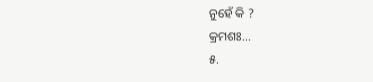ନୁହେଁ କି ?
କ୍ରମଶଃ...
୫.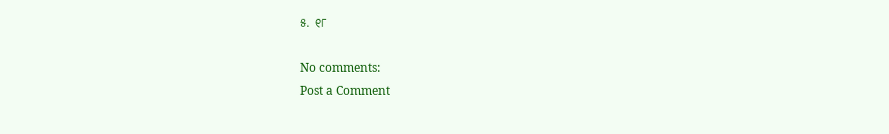୫. ୧୮

No comments:
Post a Comment